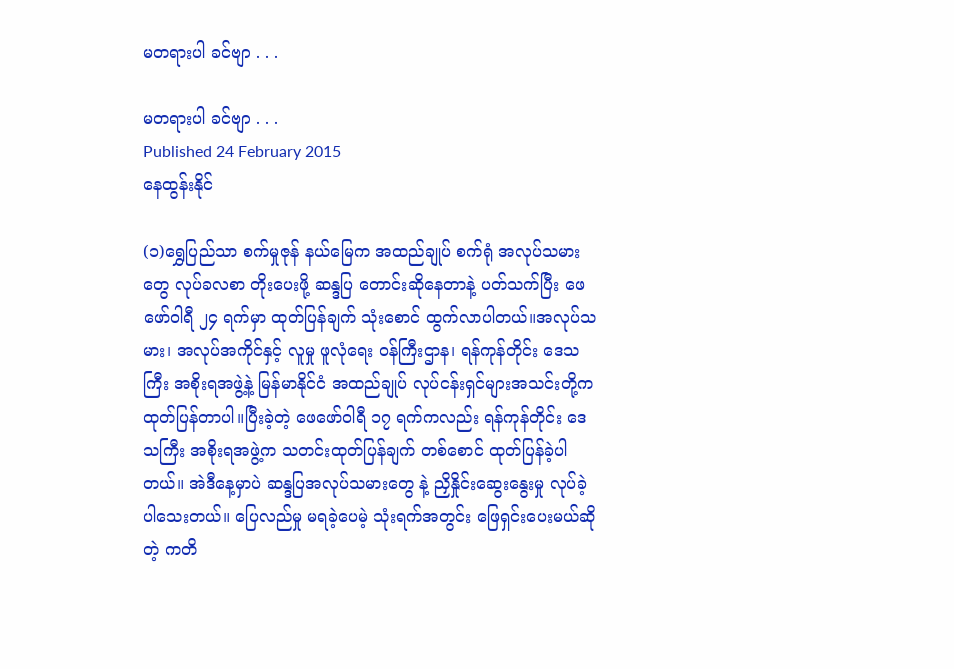မတရားပါ ခင်ဗျာ . . .

မတရားပါ ခင်ဗျာ . . .
Published 24 February 2015
နေထွန်းနိုင်

(၁)ရွှေပြည်သာ စက်မှုဇုန် နယ်မြေက အထည်ချုပ် စက်ရုံ အလုပ်သမားတွေ လုပ်ခလစာ တိုးပေးဖို့ ဆန္ဒပြ တောင်းဆိုနေတာနဲ့ ပတ်သက်ပြီး ဖေဖော်ဝါရီ ၂၄ ရက်မှာ ထုတ်ပြန်ချက် သုံးစောင် ထွက်လာပါတယ်။အလုပ်သမား၊ အလုပ်အကိုင်နှင့် လူမှု ဖူလုံရေး ဝန်ကြီးဌာန၊ ရန်ကုန်တိုင်း ဒေသကြီး အစိုးရအဖွဲ့နဲ့ မြန်မာနိုင်ငံ အထည်ချုပ် လုပ်ငန်းရှင်များအသင်းတို့က ထုတ်ပြန်တာပါ။ပြီးခဲ့တဲ့ ဖေဖော်ဝါရီ ၁၇ ရက်ကလည်း ရန်ကုန်တိုင်း ဒေသကြီး အစိုးရအဖွဲ့က သတင်းထုတ်ပြန်ချက် တစ်စောင် ထုတ်ပြန်ခဲ့ပါ တယ်။ အဲဒီနေ့မှာပဲ ဆန္ဒပြအလုပ်သမားတွေ နဲ့ ညှိနှိုင်းဆွေးနွေးမှု လုပ်ခဲ့ပါသေးတယ်။ ပြေလည်မှု မရခဲ့ပေမဲ့ သုံးရက်အတွင်း ဖြေရှင်းပေးမယ်ဆိုတဲ့ ကတိ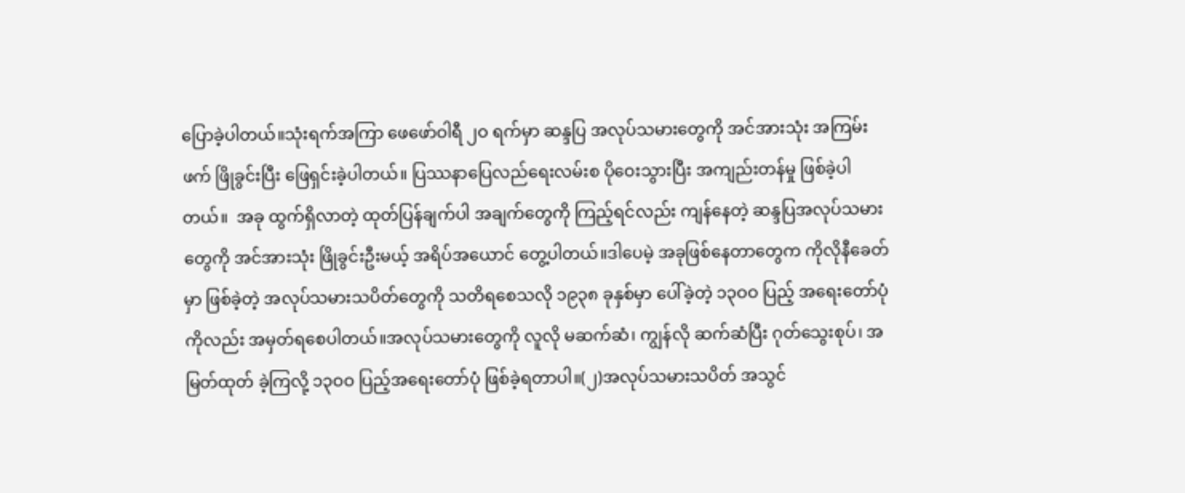ပြောခဲ့ပါတယ်။သုံးရက်အကြာ ဖေဖော်ဝါရီ ၂ဝ ရက်မှာ ဆန္ဒပြ အလုပ်သမားတွေကို အင်အားသုံး အကြမ်းဖက် ဖြိုခွင်းပြီး ဖြေရှင်းခဲ့ပါတယ်။ ပြဿနာပြေလည်ရေးလမ်းစ ပိုဝေးသွားပြီး အကျည်းတန်မှု ဖြစ်ခဲ့ပါတယ်။  အခု ထွက်ရှိလာတဲ့ ထုတ်ပြန်ချက်ပါ အချက်တွေကို ကြည့်ရင်လည်း ကျန်နေတဲ့ ဆန္ဒပြအလုပ်သမားတွေကို အင်အားသုံး ဖြိုခွင်းဦးမယ့် အရိပ်အယောင် တွေ့ပါတယ်။ဒါပေမဲ့ အခုဖြစ်နေတာတွေက ကိုလိုနီခေတ်မှာ ဖြစ်ခဲ့တဲ့ အလုပ်သမားသပိတ်တွေကို သတိရစေသလို ၁၉၃၈ ခုနှစ်မှာ ပေါ်ခဲ့တဲ့ ၁၃ဝဝ ပြည့် အရေးတော်ပုံကိုလည်း အမှတ်ရစေပါတယ်။အလုပ်သမားတွေကို လူလို မဆက်ဆံ၊ ကျွန်လို ဆက်ဆံပြီး ဂုတ်သွေးစုပ်၊ အမြတ်ထုတ် ခဲ့ကြလို့ ၁၃ဝဝ ပြည့်အရေးတော်ပုံ ဖြစ်ခဲ့ရတာပါ။(၂)အလုပ်သမားသပိတ် အသွင်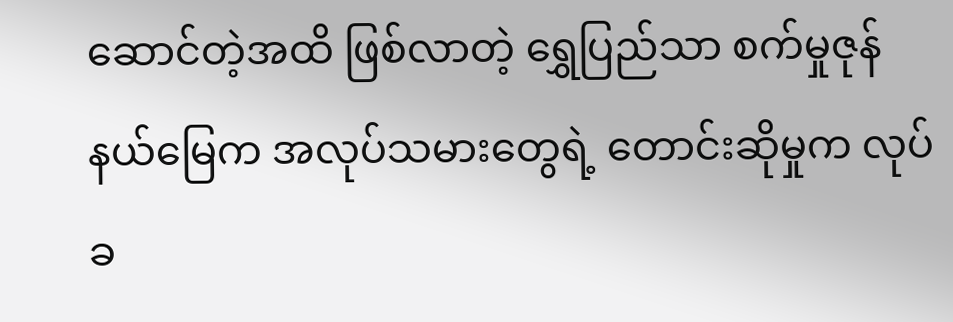ဆောင်တဲ့အထိ ဖြစ်လာတဲ့ ရွှေပြည်သာ စက်မှုဇုန်နယ်မြေက အလုပ်သမားတွေရဲ့ တောင်းဆိုမှုက လုပ်ခ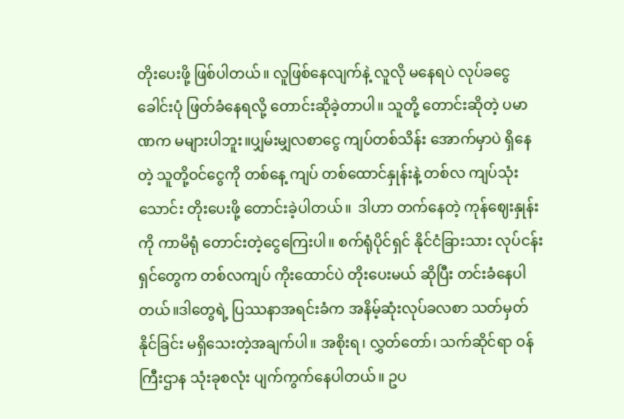တိုးပေးဖို့ ဖြစ်ပါတယ်။ လူဖြစ်နေလျက်နဲ့ လူလို မနေရပဲ လုပ်ခငွေ ခေါင်းပုံ ဖြတ်ခံနေရလို့ တောင်းဆိုခဲ့တာပါ။ သူတို့ တောင်းဆိုတဲ့ ပမာဏက မများပါဘူး။ပျှမ်းမျှလစာငွေ ကျပ်တစ်သိန်း အောက်မှာပဲ ရှိနေတဲ့ သူတို့ဝင်ငွေကို တစ်နေ့ ကျပ် တစ်ထောင်နှုန်းနဲ့ တစ်လ ကျပ်သုံးသောင်း တိုးပေးဖို့ တောင်းခဲ့ပါတယ်။  ဒါဟာ တက်နေတဲ့ ကုန်ဈေးနှုန်းကို ကာမိရုံ တောင်းတဲ့ငွေကြေးပါ။ စက်ရုံပိုင်ရှင် နိုင်ငံခြားသား လုပ်ငန်းရှင်တွေက တစ်လကျပ် ကိုးထောင်ပဲ တိုးပေးမယ် ဆိုပြီး တင်းခံနေပါတယ်။ဒါတွေရဲ့ ပြဿနာအရင်းခံက အနိမ့်ဆုံးလုပ်ခလစာ သတ်မှတ်နိုင်ခြင်း မရှိသေးတဲ့အချက်ပါ။ အစိုးရ၊ လွှတ်တော်၊ သက်ဆိုင်ရာ ဝန်ကြီးဌာန သုံးခုစလုံး ပျက်ကွက်နေပါတယ်။ ဥပ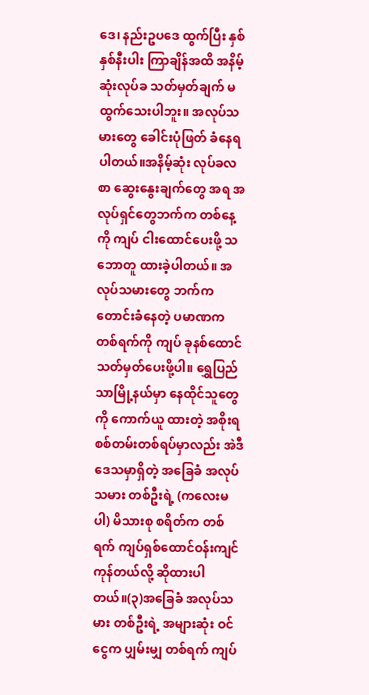ဒေ၊ နည်းဥပဒေ ထွက်ပြီး နှစ်နှစ်နီးပါး ကြာချိန်အထိ အနိမ့်ဆုံးလုပ်ခ သတ်မှတ်ချက် မထွက်သေးပါဘူး။ အလုပ်သမားတွေ ခေါင်းပုံဖြတ် ခံနေရပါတယ်။အနိမ့်ဆုံး လုပ်ခလစာ ဆွေးနွေးချက်တွေ အရ အလုပ်ရှင်တွေဘက်က တစ်နေ့ကို ကျပ် ငါးထောင်ပေးဖို့ သဘောတူ ထားခဲ့ပါတယ်။ အလုပ်သမားတွေ ဘက်က တောင်းခံနေတဲ့ ပမာဏက တစ်ရက်ကို ကျပ် ခုနစ်ထောင် သတ်မှတ်ပေးဖို့ပါ။ ရွှေပြည်သာမြို့နယ်မှာ နေထိုင်သူတွေကို ကောက်ယူ ထားတဲ့ အစိုးရ စစ်တမ်းတစ်ရပ်မှာလည်း အဲဒီ ဒေသမှာရှိတဲ့ အခြေခံ အလုပ်သမား တစ်ဦးရဲ့ (ကလေးမပါ) မိသားစု စရိတ်က တစ်ရက် ကျပ်ရှစ်ထောင်ဝန်းကျင် ကုန်တယ်လို့ ဆိုထားပါတယ်။(၃)အခြေခံ အလုပ်သမား တစ်ဦးရဲ့ အများဆုံး ဝင်ငွေက ပျှမ်းမျှ တစ်ရက် ကျပ်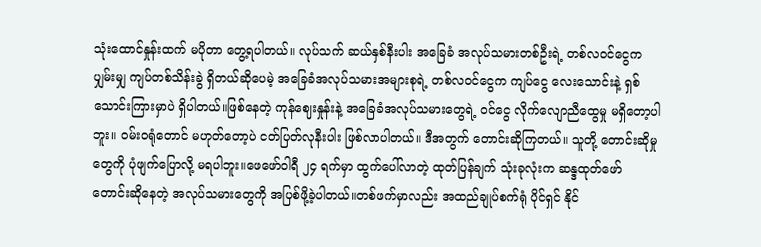သုံးထောင်နှုန်းထက် မပိုတာ တွေ့ရပါတယ်။ လုပ်သက် ဆယ်နှစ်နီးပါး အခြေခံ အလုပ်သမားတစ်ဦးရဲ့ တစ်လဝင်ငွေက ပျှမ်းမျှ ကျပ်တစ်သိန်းခွဲ ရှိတယ်ဆိုပေမဲ့ အခြေခံအလုပ်သမားအများစုရဲ့ တစ်လဝင်ငွေက ကျပ်ငွေ လေးသောင်းနဲ့ ရှစ်သောင်းကြားမှာပဲ ရှိပါတယ်။ဖြစ်နေတဲ့ ကုန်ဈေးနှုန်းနဲ့ အခြေခံအလုပ်သမားတွေရဲ့ ဝင်ငွေ လိုက်လျောညီထွေမှု မရှိတော့ပါဘူး။ ဝမ်းဝရုံတောင် မဟုတ်တော့ပဲ ငတ်ပြတ်လုနီးပါး ဖြစ်လာပါတယ်။ ဒီအတွက် တောင်းဆိုကြတယ်။ သူတို့ တောင်းဆိုမှုတွေကို ပုံဖျက်ပြောလို့ မရပါဘူး။ဖေဖော်ဝါရီ ၂၄ ရက်မှာ ထွက်ပေါ်လာတဲ့ ထုတ်ပြန်ချက် သုံးခုလုံးက ဆန္ဒထုတ်ဖော် တောင်းဆိုနေတဲ့ အလုပ်သမားတွေကို အပြစ်ဖို့ခဲ့ပါတယ်။တစ်ဖက်မှာလည်း အထည်ချုပ်စက်ရုံ ပိုင်ရှင် နိုင်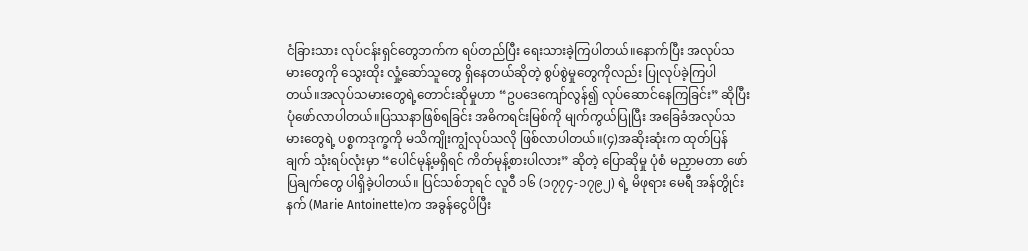ငံခြားသား လုပ်ငန်းရှင်တွေဘက်က ရပ်တည်ပြီး ရေးသားခဲ့ကြပါတယ်။နောက်ပြီး အလုပ်သမားတွေကို သွေးထိုး လှုံ့ဆော်သူတွေ ရှိနေတယ်ဆိုတဲ့ စွပ်စွဲမှုတွေကိုလည်း ပြုလုပ်ခဲ့ကြပါတယ်။အလုပ်သမားတွေရဲ့တောင်းဆိုမှုဟာ “ဥပဒေကျော်လွန်၍ လုပ်ဆောင်နေကြခြင်း” ဆိုပြီး ပုံဖော်လာပါတယ်။ပြဿနာဖြစ်ရခြင်း အဓိကရင်းမြစ်ကို မျက်ကွယ်ပြုပြီး အခြေခံအလုပ်သမားတွေရဲ့ ပစ္စကဒုက္ခကို မသိကျိုးကျွံလုပ်သလို ဖြစ်လာပါတယ်။(၄)အဆိုးဆုံးက ထုတ်ပြန်ချက် သုံးရပ်လုံးမှာ “ပေါင်မုန့်မရှိရင် ကိတ်မုန့်စားပါလား” ဆိုတဲ့ ပြောဆိုမှု ပုံစံ မညှာမတာ ဖော်ပြချက်တွေ ပါရှိခဲ့ပါတယ်။ ပြင်သစ်ဘုရင် လူဝီ ၁၆ (၁၇၇၄-၁၇၉၂) ရဲ့ မိဖုရား မေရီ အန်တွိုင်းနက် (Marie Antoinette)က အခွန်ငွေပိပြီး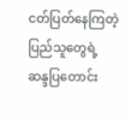ငတ်ပြတ်နေကြတဲ့ ပြည်သူတွေရဲ့ ဆန္ဒပြတောင်း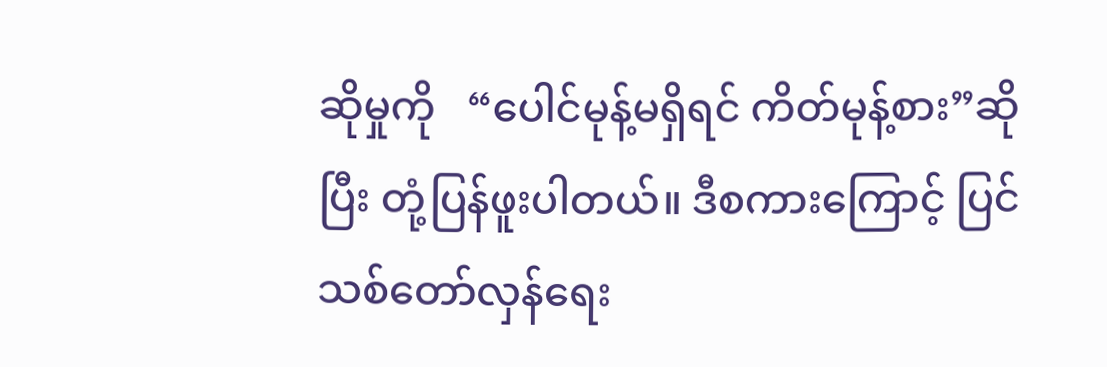ဆိုမှုကို   “ပေါင်မုန့်မရှိရင် ကိတ်မုန့်စား”ဆိုပြီး တုံ့ပြန်ဖူးပါတယ်။ ဒီစကားကြောင့် ပြင်သစ်တော်လှန်ရေး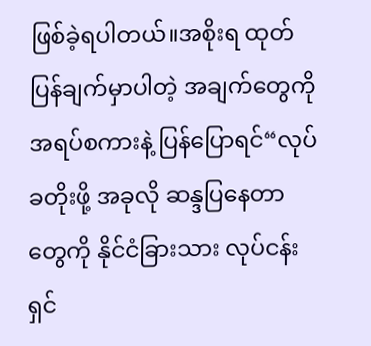ဖြစ်ခဲ့ရပါတယ်။အစိုးရ ထုတ်ပြန်ချက်မှာပါတဲ့ အချက်တွေကို အရပ်စကားနဲ့ ပြန်ပြောရင်“လုပ်ခတိုးဖို့ အခုလို ဆန္ဒပြနေတာတွေကို နိုင်ငံခြားသား လုပ်ငန်းရှင်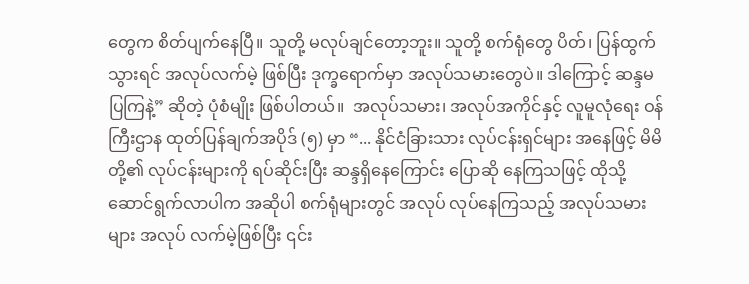တွေက စိတ်ပျက်နေပြီ။ သူတို့ မလုပ်ချင်တော့ဘူး။ သူတို့ စက်ရုံတွေ ပိတ်၊ ပြန်ထွက်သွားရင် အလုပ်လက်မဲ့ ဖြစ်ပြီး ဒုက္ခရောက်မှာ အလုပ်သမားတွေပဲ။ ဒါကြောင့် ဆန္ဒမပြကြနဲ့” ဆိုတဲ့ ပုံစံမျိုး ဖြစ်ပါတယ်။  အလုပ်သမား၊ အလုပ်အကိုင်နှင့် လူမူလုံရေး ဝန်ကြီးဌာန ထုတ်ပြန်ချက်အပိုဒ် (၅) မှာ “... နိုင်ငံခြားသား လုပ်ငန်းရှင်များ အနေဖြင့် မိမိတို့၏ လုပ်ငန်းများကို ရပ်ဆိုင်းပြီး ဆန္ဒရှိနေကြောင်း ပြောဆို နေကြသဖြင့် ထိုသို့ ဆောင်ရွက်လာပါက အဆိုပါ စက်ရုံများတွင် အလုပ် လုပ်နေကြသည့် အလုပ်သမားများ အလုပ် လက်မဲ့ဖြစ်ပြီး ၎င်း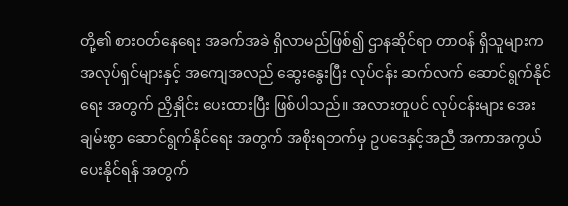တို့၏ စားဝတ်နေရေး အခက်အခဲ ရှိလာမည်ဖြစ်၍ ဌာနဆိုင်ရာ တာဝန် ရှိသူများက အလုပ်ရှင်များနှင့် အကျေအလည် ဆွေးနွေးပြီး လုပ်ငန်း ဆက်လက် ဆောင်ရွက်နိုင်ရေး အတွက် ညှိနှိုင်း ပေးထားပြီး ဖြစ်ပါသည်။ အလားတူပင် လုပ်ငန်းများ အေးချမ်းစွာ ဆောင်ရွက်နိုင်ရေး အတွက် အစိုးရဘက်မှ ဥပဒေနှင့်အညီ အကာအကွယ် ပေးနိုင်ရန် အတွက်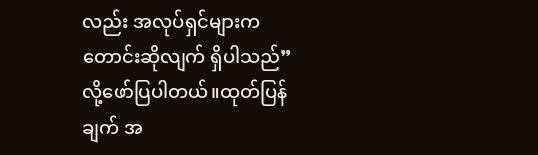လည်း အလုပ်ရှင်များက တောင်းဆိုလျက် ရှိပါသည်”လို့ဖော်ပြပါတယ်။ထုတ်ပြန်ချက် အ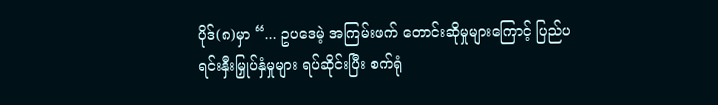ပိုဒ်(၈)မှာ “... ဥပဒေမဲ့ အကြမ်းဖက် တောင်းဆိုမှုများကြောင့် ပြည်ပ ရင်းနှီးမြှုပ်နှံမှုများ ရပ်ဆိုင်းပြီး စက်ရုံ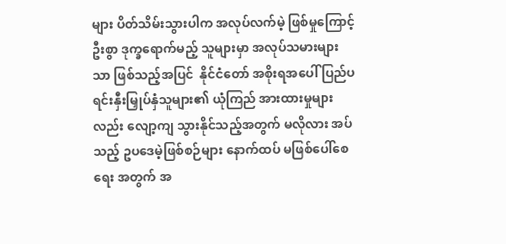များ ပိတ်သိမ်းသွားပါက အလုပ်လက်မဲ့ ဖြစ်မှုကြောင့် ဦးစွာ ဒုက္ခရောက်မည့် သူများမှာ အလုပ်သမားများသာ ဖြစ်သည့်အပြင်  နိုင်ငံတော် အစိုးရအပေါ် ပြည်ပ ရင်းနှီးမြှုပ်နှံသူများ၏ ယုံကြည် အားထားမှုများလည်း လျော့ကျ သွားနိုင်သည့်အတွက် မလိုလား အပ်သည့် ဥပဒေမဲ့ဖြစ်စဉ်များ နောက်ထပ် မဖြစ်ပေါ်စေရေး အတွက် အ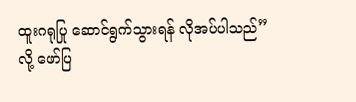ထူးဂရုပြု ဆောင်ရွက်သွားရန် လိုအပ်ပါသည်”လို့ ဖော်ပြ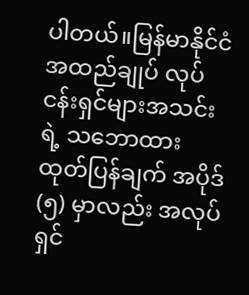ပါတယ်။မြန်မာနိုင်ငံ အထည်ချုပ် လုပ်ငန်းရှင်များအသင်းရဲ့ သဘောထားထုတ်ပြန်ချက် အပိုဒ်(၅) မှာလည်း အလုပ်ရှင်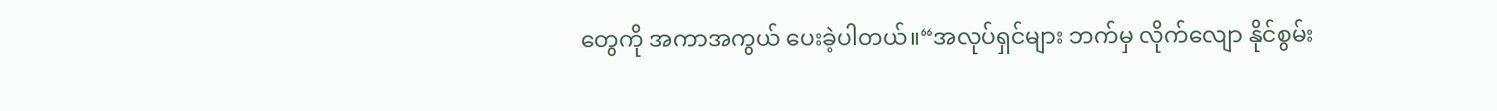တွေကို အကာအကွယ် ပေးခဲ့ပါတယ်။“အလုပ်ရှင်များ ဘက်မှ လိုက်လျော နိုင်စွမ်း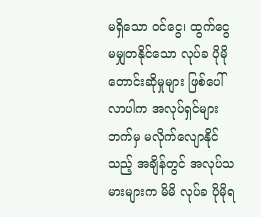မရှိသော ဝင်ငွေ၊ ထွက်ငွေ မမျှတနိုင်သော လုပ်ခ ပိုမို တောင်းဆိုမှုများ ဖြစ်ပေါ်လာပါက အလုပ်ရှင်များဘက်မှ မလိုက်လျောနိုင်သည့် အချိန်တွင် အလုပ်သမားများက မိမိ လုပ်ခ ပိုမိုရ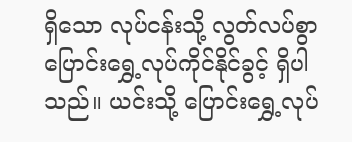ရှိသော လုပ်ငန်းသို့ လွတ်လပ်စွာ ပြောင်းရွှေ့လုပ်ကိုင်နိုင်ခွင့် ရှိပါသည်။ ယင်းသို့ ပြောင်းရွှေ့လုပ်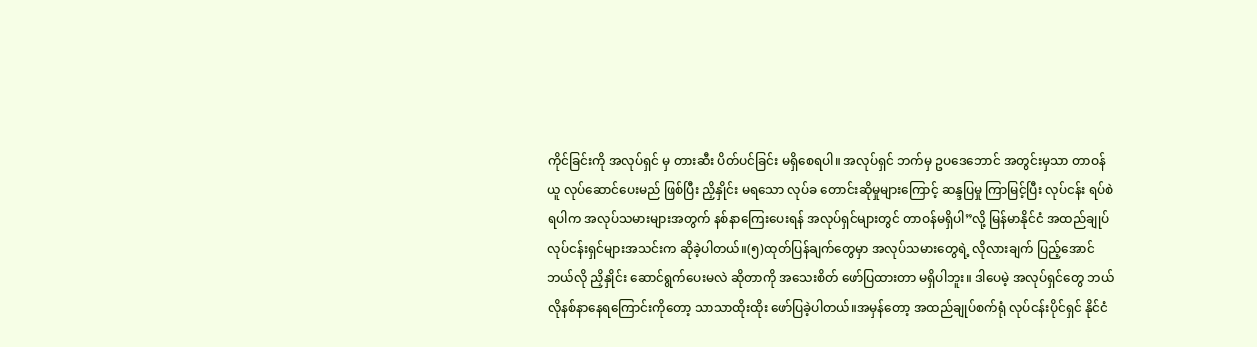ကိုင်ခြင်းကို အလုပ်ရှင် မှ တားဆီး ပိတ်ပင်ခြင်း မရှိစေရပါ။ အလုပ်ရှင် ဘက်မှ ဥပဒေဘောင် အတွင်းမှသာ တာဝန်ယူ လုပ်ဆောင်ပေးမည် ဖြစ်ပြီး ညှိနှိုင်း မရသော လုပ်ခ တောင်းဆိုမှုများကြောင့် ဆန္ဒပြမှု ကြာမြင့်ပြီး လုပ်ငန်း ရပ်စဲရပါက အလုပ်သမားများအတွက် နစ်နာကြေးပေးရန် အလုပ်ရှင်များတွင် တာဝန်မရှိပါ”လို့ မြန်မာနိုင်ငံ အထည်ချုပ် လုပ်ငန်းရှင်များအသင်းက ဆိုခဲ့ပါတယ်။(၅)ထုတ်ပြန်ချက်တွေမှာ အလုပ်သမားတွေရဲ့ လိုလားချက် ပြည့်အောင် ဘယ်လို ညှိနှိုင်း ဆောင်ရွက်ပေးမလဲ ဆိုတာကို အသေးစိတ် ဖော်ပြထားတာ မရှိပါဘူး။ ဒါပေမဲ့ အလုပ်ရှင်တွေ ဘယ်လိုနစ်နာနေရကြောင်းကိုတော့ သာသာထိုးထိုး ဖော်ပြခဲ့ပါတယ်။အမှန်တော့ အထည်ချုပ်စက်ရုံ လုပ်ငန်းပိုင်ရှင် နိုင်ငံ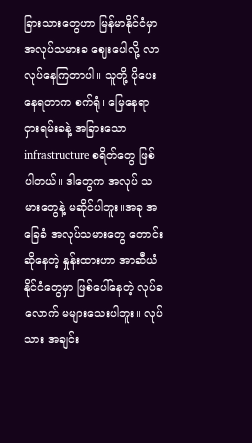ခြားသားတွေဟာ မြန်မာနိုင်ငံမှာ အလုပ်သမားခ ဈေးပေါလို့ လာလုပ်နေကြတာပါ။ သူတို့ ပိုပေးနေရတာက စက်ရုံ၊ မြေနေရာ ငှားရမ်းခနဲ့ အခြားသော infrastructure စရိတ်တွေ ဖြစ်ပါတယ်။ ဒါတွေက အလုပ် သမားတွေနဲ့ မဆိုင်ပါဘူး။အခု အခြေခံ အလုပ်သမားတွေ တောင်းဆိုနေတဲ့ နှုန်းထားဟာ အာဆီယံနိုင်ငံတွေမှာ ဖြစ်ပေါ်နေတဲ့ လုပ်ခလောက် မများသေးပါဘူး။ လုပ်သား အချင်း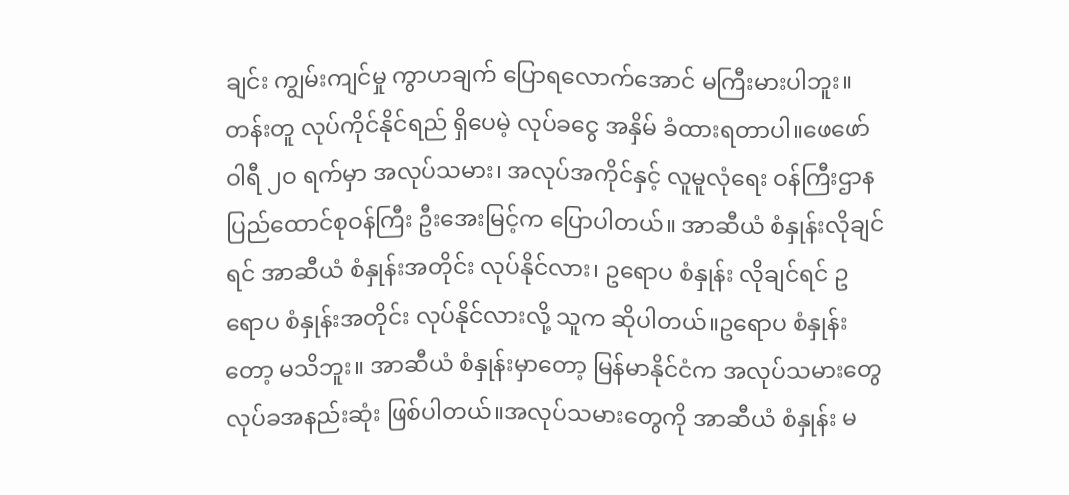ချင်း ကျွမ်းကျင်မှု ကွာဟချက် ပြောရလောက်အောင် မကြီးမားပါဘူး။ တန်းတူ လုပ်ကိုင်နိုင်ရည် ရှိပေမဲ့ လုပ်ခငွေ အနှိမ် ခံထားရတာပါ။ဖေဖော်ဝါရီ ၂ဝ ရက်မှာ အလုပ်သမား၊ အလုပ်အကိုင်နှင့် လူမူလုံရေး ဝန်ကြီးဌာန ပြည်ထောင်စုဝန်ကြီး ဦးအေးမြင့်က ပြောပါတယ်။ အာဆီယံ စံနှုန်းလိုချင်ရင် အာဆီယံ စံနှုန်းအတိုင်း လုပ်နိုင်လား၊ ဥရောပ စံနှုန်း လိုချင်ရင် ဥရောပ စံနှုန်းအတိုင်း လုပ်နိုင်လားလို့ သူက ဆိုပါတယ်။ဥရောပ စံနှုန်းတော့ မသိဘူး။ အာဆီယံ စံနှုန်းမှာတော့ မြန်မာနိုင်ငံက အလုပ်သမားတွေ လုပ်ခအနည်းဆုံး ဖြစ်ပါတယ်။အလုပ်သမားတွေကို အာဆီယံ စံနှုန်း မ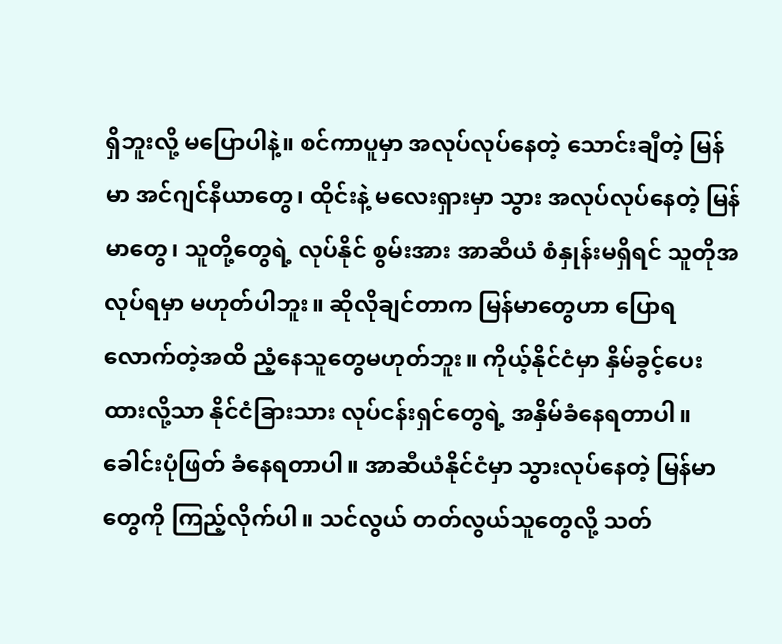ရှိဘူးလို့ မပြောပါနဲ့။ စင်ကာပူမှာ အလုပ်လုပ်နေတဲ့ သောင်းချီတဲ့ မြန်မာ အင်ဂျင်နီယာတွေ၊ ထိုင်းနဲ့ မလေးရှားမှာ သွား အလုပ်လုပ်နေတဲ့ မြန်မာတွေ၊ သူတို့တွေရဲ့ လုပ်နိုင် စွမ်းအား အာဆီယံ စံနှုန်းမရှိရင် သူတိုအလုပ်ရမှာ မဟုတ်ပါဘူး။ ဆိုလိုချင်တာက မြန်မာတွေဟာ ပြောရလောက်တဲ့အထိ ညံ့နေသူတွေမဟုတ်ဘူး။ ကိုယ့်နိုင်ငံမှာ နှိမ်ခွင့်ပေးထားလို့သာ နိုင်ငံခြားသား လုပ်ငန်းရှင်တွေရဲ့ အနှိမ်ခံနေရတာပါ။ ခေါင်းပုံဖြတ် ခံနေရတာပါ။ အာဆီယံနိုင်ငံမှာ သွားလုပ်နေတဲ့ မြန်မာတွေကို ကြည့်လိုက်ပါ။ သင်လွယ် တတ်လွယ်သူတွေလို့ သတ်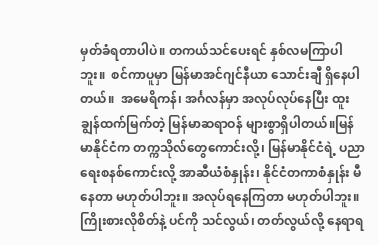မှတ်ခံရတာပါပဲ။ တကယ်သင်ပေးရင် နှစ်လမကြာပါဘူး။  စင်ကာပူမှာ မြန်မာအင်ဂျင်နီယာ သောင်းချီ ရှိနေပါတယ်။  အမေရိကန်၊ အင်္ဂလန်မှာ အလုပ်လုပ်နေပြီး ထူးချွန်ထက်မြက်တဲ့ မြန်မာဆရာဝန် များစွာရှိပါတယ်။မြန်မာနိုင်ငံက တက္ကသိုလ်တွေကောင်းလို့၊ မြန်မာနိုင်ငံရဲ့ ပညာရေးစနစ်ကောင်းလို့ အာဆီယံစံနှုန်း၊ နိုင်ငံတကာစံနှုန်း မီနေတာ မဟုတ်ပါဘူး။ အလုပ်ရနေကြတာ မဟုတ်ပါဘူး။  ကြိုးစားလိုစိတ်နဲ့ ပင်ကို သင်လွယ်၊ တတ်လွယ်လို့ နေရာရ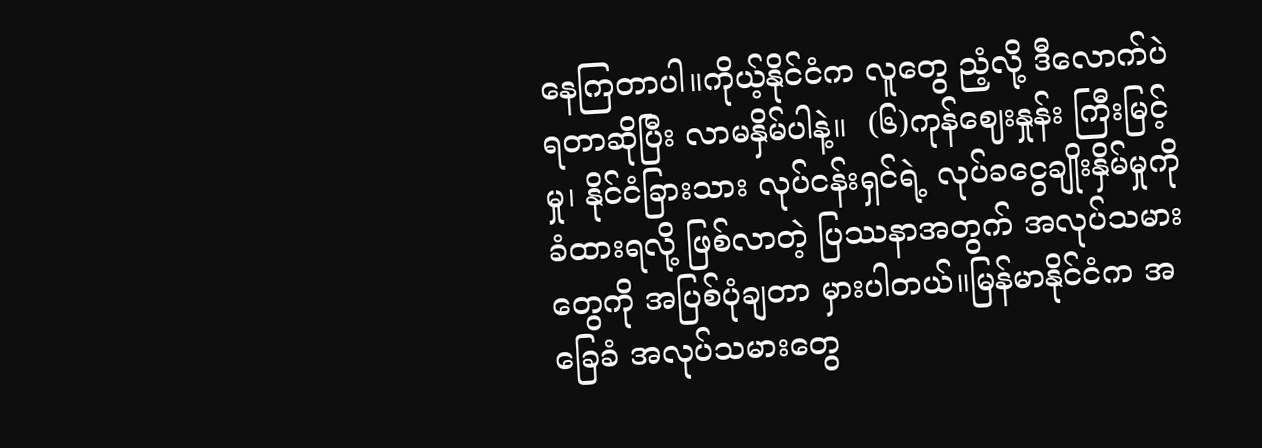နေကြတာပါ။ကိုယ့်နိုင်ငံက လူတွေ ညံ့လို့ ဒီလောက်ပဲရတာဆိုပြီး လာမနှိမ်ပါနဲ့။  (၆)ကုန်ဈေးနှုန်း ကြီးမြင့်မှု၊ နိုင်ငံခြားသား လုပ်ငန်းရှင်ရဲ့ လုပ်ခငွေချိုးနှိမ်မှုကို ခံထားရလို့ ဖြစ်လာတဲ့ ပြဿနာအတွက် အလုပ်သမားတွေကို အပြစ်ပုံချတာ မှားပါတယ်။မြန်မာနိုင်ငံက အခြေခံ အလုပ်သမားတွေ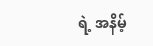ရဲ့ အနိမ့်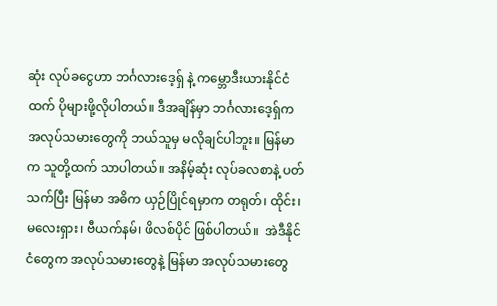ဆုံး လုပ်ခငွေဟာ ဘင်္ဂလားဒေ့ရှ် နဲ့ ကမ္ဘောဒီးယားနိုင်ငံထက် ပိုများဖို့လိုပါတယ်။ ဒီအချိန်မှာ ဘင်္ဂလားဒေ့ရှ်က အလုပ်သမားတွေကို ဘယ်သူမှ မလိုချင်ပါဘူး။ မြန်မာက သူတို့ထက် သာပါတယ်။ အနိမ့်ဆုံး လုပ်ခလစာနဲ့ ပတ်သက်ပြီး မြန်မာ အဓိက ယှဉ်ပြိုင်ရမှာက တရုတ်၊ ထိုင်း၊ မလေးရှား၊ ဗီယက်နမ်၊ ဖိလစ်ပိုင် ဖြစ်ပါတယ်။  အဲဒီနိုင်ငံတွေက အလုပ်သမားတွေနဲ့ မြန်မာ အလုပ်သမားတွေ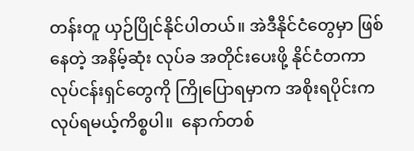တန်းတူ ယှဉ်ပြိုင်နိုင်ပါတယ်။ အဲဒီနိုင်ငံတွေမှာ ဖြစ်နေတဲ့ အနိမ့်ဆုံး လုပ်ခ အတိုင်းပေးဖို့ နိုင်ငံတကာ လုပ်ငန်းရှင်တွေကို ကြိုပြောရမှာက အစိုးရပိုင်းက လုပ်ရမယ့်ကိစ္စပါ။  နောက်တစ်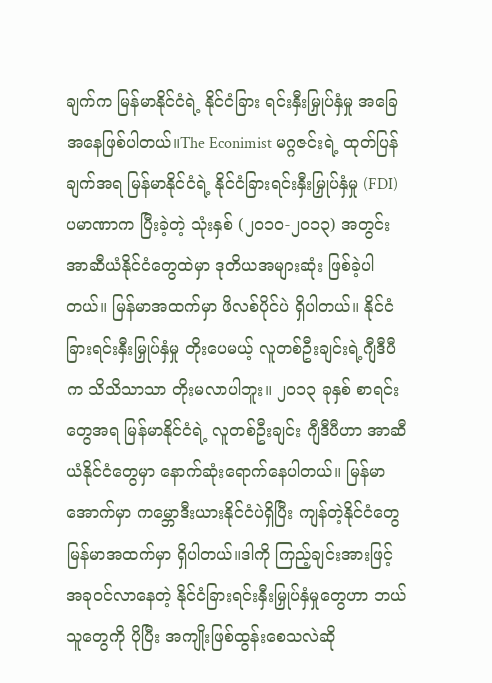ချက်က မြန်မာနိုင်ငံရဲ့ နိုင်ငံခြား ရင်းနှီးမြှုပ်နှံမှု အခြေအနေဖြစ်ပါတယ်။The Econimist မဂ္ဂဇင်းရဲ့ ထုတ်ပြန်ချက်အရ မြန်မာနိုင်ငံရဲ့ နိုင်ငံခြားရင်းနှီးမြှုပ်နှံမှု (FDI) ပမာဏာက ပြီးခဲ့တဲ့ သုံးနှစ် (၂ဝ၁ဝ-၂ဝ၁၃) အတွင်း အာဆီယံနိုင်ငံတွေထဲမှာ ဒုတိယအများဆုံး ဖြစ်ခဲ့ပါတယ်။ မြန်မာအထက်မှာ ဖိလစ်ပိုင်ပဲ ရှိပါတယ်။ နိုင်ငံခြားရင်းနှီးမြှုပ်နှံမှု တိုးပေမယ့် လူတစ်ဦးချင်းရဲ့ဂျီဒီပီက သိသိသာသာ တိုးမလာပါဘူး။ ၂ဝ၁၃ ခုနှစ် စာရင်းတွေအရ မြန်မာနိုင်ငံရဲ့ လူတစ်ဦးချင်း ဂျီဒီပီဟာ အာဆီယံနိုင်ငံတွေမှာ နောက်ဆုံးရောက်နေပါတယ်။ မြန်မာအောက်မှာ ကမ္ဘောဒီးယားနိုင်ငံပဲရှိပြီး ကျန်တဲ့နိုင်ငံတွေ မြန်မာအထက်မှာ ရှိပါတယ်။ဒါကို ကြည့်ချင်းအားဖြင့် အခုဝင်လာနေတဲ့ နိုင်ငံခြားရင်းနှီးမြှုပ်နှံမှုတွေဟာ ဘယ်သူတွေကို ပိုပြီး အကျိုးဖြစ်ထွန်းစေသလဲဆို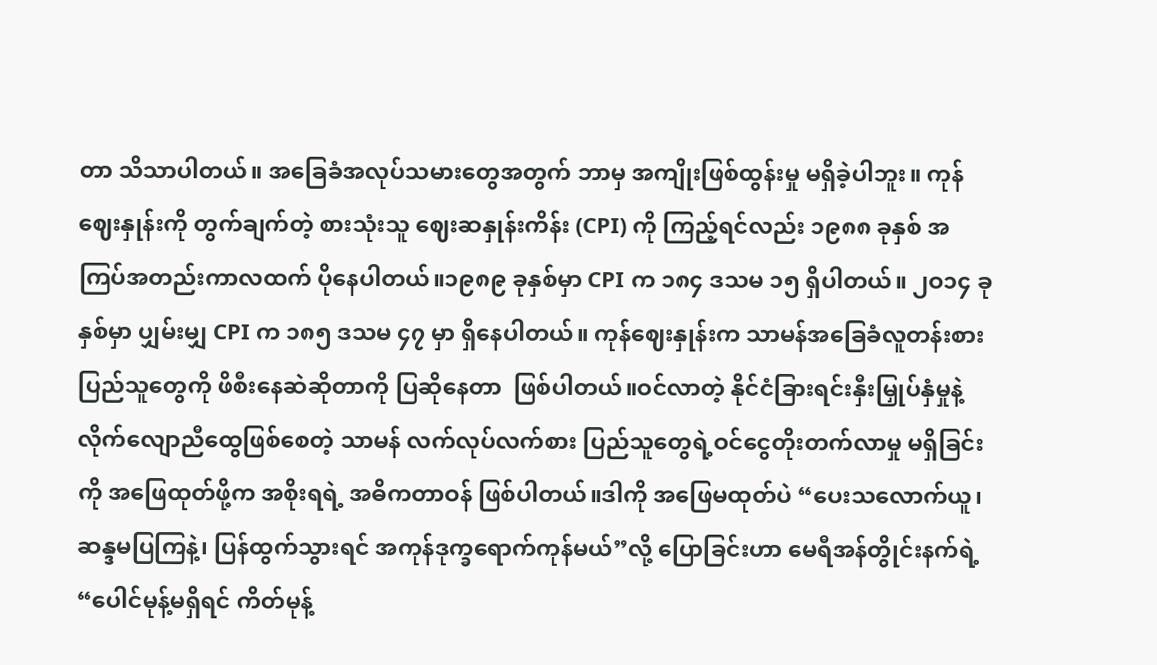တာ သိသာပါတယ်။ အခြေခံအလုပ်သမားတွေအတွက် ဘာမှ အကျိုးဖြစ်ထွန်းမှု မရှိခဲ့ပါဘူး။ ကုန်ဈေးနှုန်းကို တွက်ချက်တဲ့ စားသုံးသူ ဈေးဆနှုန်းကိန်း (CPI) ကို ကြည့်ရင်လည်း ၁၉၈၈ ခုနှစ် အကြပ်အတည်းကာလထက် ပိုနေပါတယ်။၁၉၈၉ ခုနှစ်မှာ CPI က ၁၈၄ ဒသမ ၁၅ ရှိပါတယ်။ ၂ဝ၁၄ ခုနှစ်မှာ ပျှမ်းမျှ CPI က ၁၈၅ ဒသမ ၄၇ မှာ ရှိနေပါတယ်။ ကုန်ဈေးနှုန်းက သာမန်အခြေခံလူတန်းစား ပြည်သူတွေကို ဖိစီးနေဆဲဆိုတာကို ပြဆိုနေတာ  ဖြစ်ပါတယ်။ဝင်လာတဲ့ နိုင်ငံခြားရင်းနှီးမြှုပ်နှံမှုနဲ့ လိုက်လျောညီထွေဖြစ်စေတဲ့ သာမန် လက်လုပ်လက်စား ပြည်သူတွေရဲ့ဝင်ငွေတိုးတက်လာမှု မရှိခြင်းကို အဖြေထုတ်ဖို့က အစိုးရရဲ့ အဓိကတာဝန် ဖြစ်ပါတယ်။ဒါကို အဖြေမထုတ်ပဲ “ပေးသလောက်ယူ၊ ဆန္ဒမပြကြနဲ့၊ ပြန်ထွက်သွားရင် အကုန်ဒုက္ခရောက်ကုန်မယ်”လို့ ပြောခြင်းဟာ မေရီအန်တွိုင်းနက်ရဲ့ “ပေါင်မုန့်မရှိရင် ကိတ်မုန့်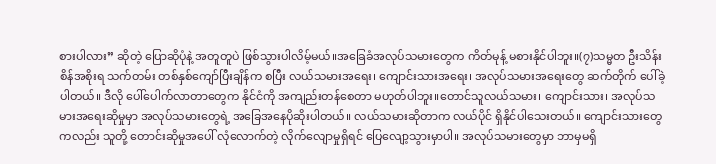စားပါလား” ဆိုတဲ့ ပြောဆိုပုံနဲ့ အတူတူပဲ ဖြစ်သွားပါလိမ့်မယ်။အခြေခံအလုပ်သမားတွေက ကိတ်မုန့် မစားနိုင်ပါဘူး။(၇)သမ္မတ ဦးသိန်းစိန်အစိုးရ သက်တမ်း တစ်နှစ်ကျော်ပြီးချိန်က စပြီး လယ်သမားအရေး၊ ကျောင်းသားအရေး၊ အလုပ်သမားအရေးတွေ ဆက်တိုက် ပေါ်ခဲ့ပါတယ်။ ဒီလို ပေါ်ပေါက်လာတာတွေက နိုင်ငံကို အကျည်းတန်စေတာ မဟုတ်ပါဘူး။တောင်သူလယ်သမား၊ ကျောင်းသား၊ အလုပ်သမားအရေးဆိုမှုမှာ အလုပ်သမားတွေရဲ့ အခြေအနေပိုဆိုးပါတယ်။ လယ်သမားဆိုတာက လယ်ပိုင် ရှိနိုင်ပါသေးတယ်။ ကျောင်းသားတွေကလည်း သူတို့ တောင်းဆိုမှုအပေါ် လုံလောက်တဲ့ လိုက်လျောမှုရှိရင် ပြေလျော့သွားမှာပါ။ အလုပ်သမားတွေမှာ ဘာမှမရှိ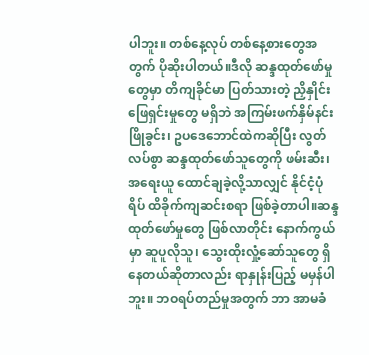ပါဘူး။ တစ်နေ့လုပ် တစ်နေ့စားတွေအတွက် ပိုဆိုးပါတယ်။ဒီလို ဆန္ဒထုတ်ဖော်မှုတွေမှာ တိကျခိုင်မာ ပြတ်သားတဲ့ ညှိနှိုင်းဖြေရှင်းမှုတွေ မရှိဘဲ အကြမ်းဖက်နှိမ်နင်း ဖြိုခွင်း၊ ဥပဒေဘောင်ထဲကဆိုပြီး လွတ်လပ်စွာ ဆန္ဒထုတ်ဖော်သူတွေကို ဖမ်းဆီး၊ အရေးယူ ထောင်ချခဲ့လို့သာလျှင် နိုင်ငံ့ပုံရိပ် ထိခိုက်ကျဆင်းစရာ ဖြစ်ခဲ့တာပါ။ဆန္ဒထုတ်ဖော်မှုတွေ ဖြစ်လာတိုင်း နောက်ကွယ်မှာ ဆူပူလိုသူ၊ သွေးထိုးလှုံ့ဆော်သူတွေ ရှိနေတယ်ဆိုတာလည်း ရာနှုန်းပြည့် မမှန်ပါဘူး။ ဘဝရပ်တည်မှုအတွက် ဘာ အာမခံ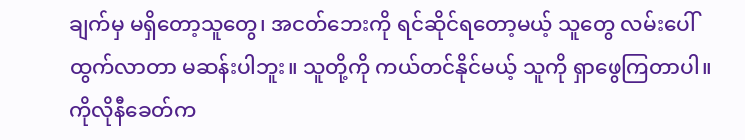ချက်မှ မရှိတော့သူတွေ၊ အငတ်ဘေးကို ရင်ဆိုင်ရတော့မယ့် သူတွေ လမ်းပေါ်ထွက်လာတာ မဆန်းပါဘူး။ သူတို့ကို ကယ်တင်နိုင်မယ့် သူကို ရှာဖွေကြတာပါ။ကိုလိုနီခေတ်က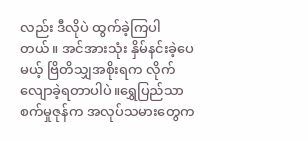လည်း ဒီလိုပဲ ထွက်ခဲ့ကြပါတယ်။ အင်အားသုံး နှိမ်နင်းခဲ့ပေမယ့် ဗြိတိသျှအစိုးရက လိုက်လျောခဲ့ရတာပါပဲ။ရွှေပြည်သာစက်မှုဇုန်က အလုပ်သမားတွေက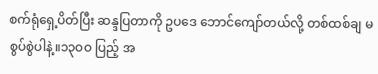စက်ရုံရှေ့ပိတ်ပြီး ဆန္ဒပြတာကို ဥပဒေ ဘောင်ကျော်တယ်လို့ တစ်ထစ်ချ မစွပ်စွဲပါနဲ့။၁၃ဝဝ ပြည့် အ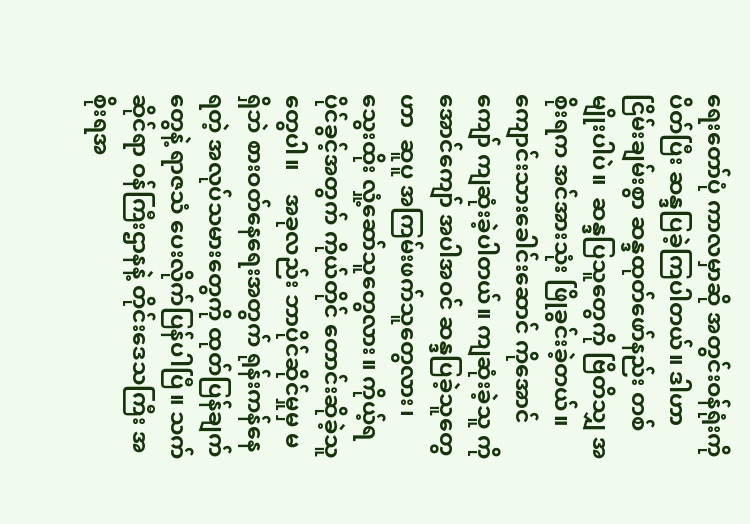ရေးတော်ပုံ ကာလမှာဆို အတွင်းဝန်ရုံးကို ပိတ်ပြီး ဆန္ဒပြခဲ့ကြပါတယ်။ ဒါဟာ ငြိမ်းချမ်းစွာ ဆန္ဒထုတ်ဖော်နည်း တစ်မျိုးပါပဲ။  ဆန္ဒပြသူတွေကို ဗြိတိသျှ အစိုးရက အင်အားသုံး ဖြိုခွင်းခဲ့တယ်။ ကျောင်းသားခေါင်းဆောင် ကိုအောင်ကျော် ကျဆုံးခဲ့ပါတယ်။ ကျဆုံးခဲ့သူ ကိုအောင်ကျော် အပါအဝင် ဆန္ဒပြခဲ့သူတွေဟာ  ဆူပူ အကြမ်းဖက်သူတွေလား၊ သွေးထိုး လှုံ့ဆော်သူတွေလား။ ကိုယ့်ရပိုင်ခွင့်အတွက် ကိုယ်တိုင် တောင်းဆိုခဲ့သူတွေပါ။    အခုလည်း ဘာပိုင်ဆိုင်မှုမှ မရှိဘဲ စားဝတ်နေရေးအတွက် ရုန်းကန်နေရတဲ့ အလုပ်သမားတွေကို ထုတ်ပြန်ချက်တွေနဲ့ ရာဇသံ ပေးလိုက်ပြန်ပါပြီ။ သက်ဆိုင်ရာ ဝန်ကြီးဌာနနဲ့ တိုင်းဒေသကြီး အစိုးရအ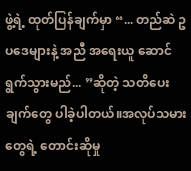ဖွဲ့ရဲ့ ထုတ်ပြန်ချက်မှာ “... တည်ဆဲ ဥပဒေများနဲ့ အညီ အရေးယူ ဆောင်ရွက်သွားမည်... ”ဆိုတဲ့ သတိပေးချက်တွေ ပါခဲ့ပါတယ်။အလုပ်သမားတွေရဲ့ တောင်းဆိုမှု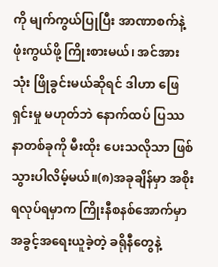ကို မျက်ကွယ်ပြုပြီး အာဏာစက်နဲ့ ဖုံးကွယ်ဖို့ ကြိုးစားမယ်၊ အင်အားသုံး ဖြိုခွင်းမယ်ဆိုရင် ဒါဟာ ဖြေရှင်းမှု မဟုတ်ဘဲ နောက်ထပ် ပြဿ နာတစ်ခုကို မီးထိုး ပေးသလိုသာ ဖြစ်သွားပါလိမ့်မယ်။(၈)အခုချိန်မှာ အစိုးရလုပ်ရမှာက ကြိုးနီစနစ်အောက်မှာ အခွင့်အရေးယူခဲ့တဲ့ ခရိုနီတွေနဲ့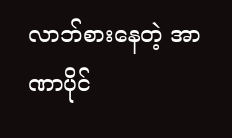လာဘ်စားနေတဲ့ အာဏာပိုင်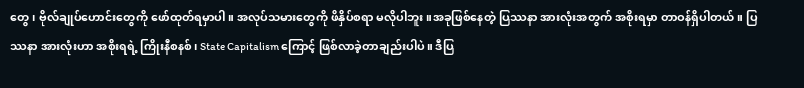တွေ၊ ဗိုလ်ချုပ်ဟောင်းတွေကို ဖော်ထုတ်ရမှာပါ။ အလုပ်သမားတွေကို ဖိနှိပ်စရာ မလိုပါဘူး။အခုဖြစ်နေတဲ့ ပြဿနာ အားလုံးအတွက် အစိုးရမှာ တာဝန်ရှိပါတယ်။ ပြဿနာ အားလုံးဟာ အစိုးရရဲ့ ကြိုးနီစနစ်၊ State Capitalism ကြောင့် ဖြစ်လာခဲ့တာချည်းပါပဲ။ ဒီပြ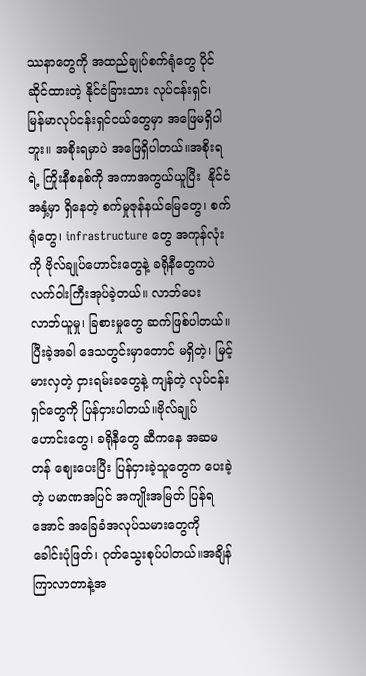ဿနာတွေကို အထည်ချုပ်စက်ရုံတွေ ပိုင်ဆိုင်ထားတဲ့ နိုင်ငံခြားသား လုပ်ငန်းရှင်၊ မြန်မာလုပ်ငန်းရှင်ငယ်တွေမှာ အဖြေမရှိပါဘူး။ အစိုးရမှာပဲ အဖြေရှိပါတယ်။အစိုးရရဲ့ ကြိုးနီစနစ်ကို အကာအကွယ်ယူပြီး  နိုင်ငံအနှံ့မှာ ရှိနေတဲ့ စက်မှုဇုန်နယ်မြေတွေ၊ စက်ရုံတွေ၊ infrastructure တွေ အကုန်လုံးကို ဗိုလ်ချုပ်ဟောင်းတွေနဲ့ ခရိုနီတွေကပဲ လက်ဝါးကြီးအုပ်ခဲ့တယ်။ လာဘ်ပေး လာဘ်ယူမှု၊ ခြစားမှုတွေ ဆက်ဖြစ်ပါတယ်။  ပြီးခဲ့အခါ ဒေသတွင်းမှာတောင် မရှိတဲ့၊ မြင့်မားလှတဲ့ ငှားရမ်းခတွေနဲ့ ကျန်တဲ့ လုပ်ငန်းရှင်တွေကို ပြန်ငှားပါတယ်။ဗိုလ်ချုပ်ဟောင်းတွေ၊ ခရိုနီတွေ ဆီကနေ အဆမတန် ဈေးပေးပြီး ပြန်ငှားခဲ့သူတွေက ပေးခဲ့တဲ့ ပမာဏအပြင် အကျိုးအမြတ် ပြန်ရအောင် အခြေခံအလုပ်သမားတွေကို  ခေါင်းပုံဖြတ်၊ ဂုတ်သွေးစုပ်ပါတယ်။အချိန်ကြာလာတာနဲ့အ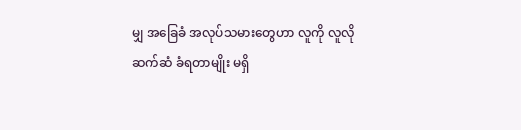မျှ အခြေခံ အလုပ်သမားတွေဟာ လူကို လူလို ဆက်ဆံ ခံရတာမျိုး မရှိ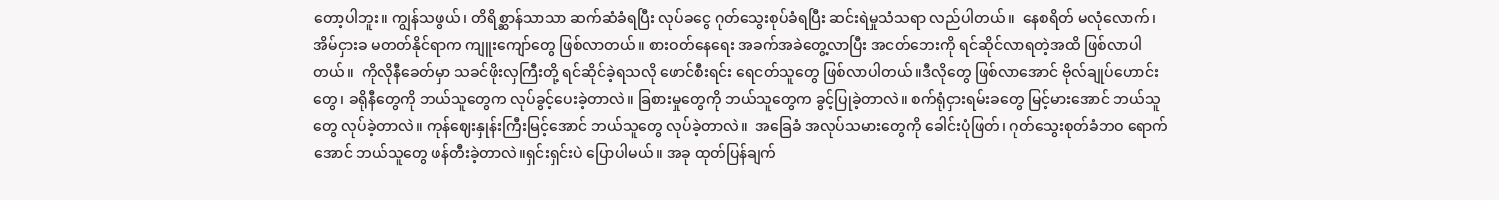တော့ပါဘူး။ ကျွန်သဖွယ်၊ တိရိစ္ဆာန်သာသာ ဆက်ဆံခံရပြီး လုပ်ခငွေ ဂုတ်သွေးစုပ်ခံရပြီး ဆင်းရဲမှုသံသရာ လည်ပါတယ်။  နေစရိတ် မလုံလောက်၊ အိမ်ငှားခ မတတ်နိုင်ရာက ကျူးကျော်တွေ ဖြစ်လာတယ်။ စားဝတ်နေရေး အခက်အခဲတွေ့လာပြီး အငတ်ဘေးကို ရင်ဆိုင်လာရတဲ့အထိ ဖြစ်လာပါတယ်။  ကိုလိုနီခေတ်မှာ သခင်ဖိုးလှကြီးတို့ ရင်ဆိုင်ခဲ့ရသလို ဖောင်စီးရင်း ရေငတ်သူတွေ ဖြစ်လာပါတယ်။ဒီလိုတွေ ဖြစ်လာအောင် ဗိုလ်ချုပ်ဟောင်းတွေ၊ ခရိုနီတွေကို ဘယ်သူတွေက လုပ်ခွင့်ပေးခဲ့တာလဲ။ ခြစားမှုတွေကို ဘယ်သူတွေက ခွင့်ပြုခဲ့တာလဲ။ စက်ရုံငှားရမ်းခတွေ မြင့်မားအောင် ဘယ်သူတွေ လုပ်ခဲ့တာလဲ။ ကုန်ဈေးနှုန်းကြီးမြင့်အောင် ဘယ်သူတွေ လုပ်ခဲ့တာလဲ။  အခြေခံ အလုပ်သမားတွေကို ခေါင်းပုံဖြတ်၊ ဂုတ်သွေးစုတ်ခံဘဝ ရောက်အောင် ဘယ်သူတွေ ဖန်တီးခဲ့တာလဲ။ရှင်းရှင်းပဲ ပြောပါမယ်။ အခု ထုတ်ပြန်ချက်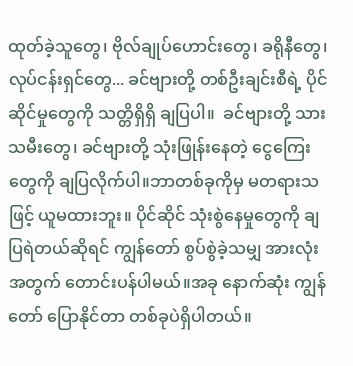ထုတ်ခဲ့သူတွေ၊ ဗိုလ်ချုပ်ဟောင်းတွေ၊ ခရိုနီတွေ၊ လုပ်ငန်းရှင်တွေ... ခင်ဗျားတို့ တစ်ဦးချင်းစီရဲ့ ပိုင်ဆိုင်မှုတွေကို သတ္တိရှိရှိ ချပြပါ။  ခင်ဗျားတို့ သားသမီးတွေ၊ ခင်ဗျားတို့ သုံးဖြုန်းနေတဲ့ ငွေကြေးတွေကို ချပြလိုက်ပါ။ဘာတစ်ခုကိုမှ မတရားသဖြင့် ယူမထားဘူး။ ပိုင်ဆိုင် သုံးစွဲနေမှုတွေကို ချပြရဲတယ်ဆိုရင် ကျွန်တော် စွပ်စွဲခဲ့သမျှ အားလုံးအတွက် တောင်းပန်ပါမယ်။အခု နောက်ဆုံး ကျွန်တော် ပြောနိုင်တာ တစ်ခုပဲရှိပါတယ်။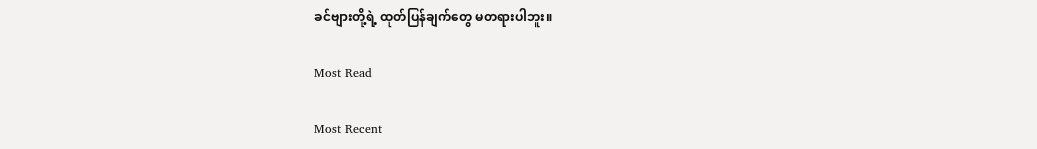ခင်ဗျားတို့ရဲ့ ထုတ်ပြန်ချက်တွေ မတရားပါဘူး။

Most Read

Most Recent